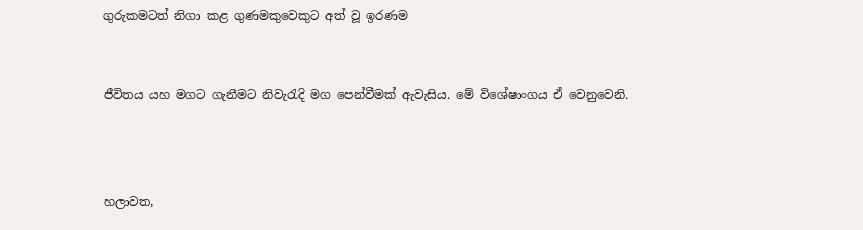ගුරුකමටත් නිගා කළ ගුණමකුවෙකුට අත් වූ ඉරණම


ජීවිතය යහ මගට ගැනීමට නිවැරැදි මග පෙන්වීමක් ඇවැසිය. මේ විශේෂාංගය ඒ වෙනුවෙනි.



හලාවත,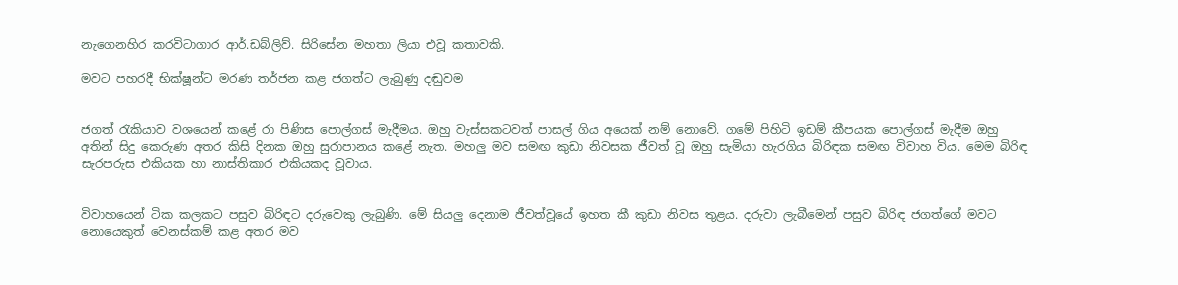නැගෙනහිර කරවිටාගාර ආර්.ඩබ්ලිව්. සිරිසේන මහතා ලියා එවූ කතාවකි.

මවට පහරදී භික්ෂූන්ට මරණ තර්ජන කළ ජගත්ට ලැබුණු දඬුවම


ජගත් රැකියාව වශයෙන් කළේ රා පිණිස පොල්ගස් මැදීමය. ඔහු වැස්සකටවත් පාසල් ගිය අයෙක් නම් නොවේ. ගමේ පිහිටි ඉඩම් කීපයක පොල්ගස් මැදීම ඔහු අතින් සිදු කෙරුණ අතර කිසි දිනක ඔහු සුරාපානය කළේ නැත. මහලු මව සමඟ කුඩා නිවසක ජීවත් වූ ඔහු සැමියා හැරගිය බිරිඳක සමඟ විවාහ විය. මෙම බිරිඳ සැරපරුස එකියක හා නාස්තිකාර එකියකද වූවාය.


විවාහයෙන් ටික කලකට පසුව බිරිඳට දරුවෙකු ලැබුණි. මේ සියලු දෙනාම ජීවත්වූයේ ඉහත කී කුඩා නිවස තුළය. දරුවා ලැබීමෙන් පසුව බිරිඳ ජගත්ගේ මවට නොයෙකුත් වෙනස්කම් කළ අතර මව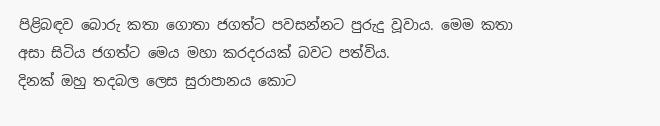පිළිබඳව බොරු කතා ගොතා ජගත්ට පවසන්නට පුරුදු වූවාය. මෙම කතා අසා සිටිය ජගත්ට මෙය මහා කරදරයක් බවට පත්විය.
දිනක් ඔහු තදබල ලෙස සුරාපානය කොට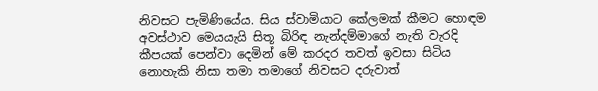නිවසට පැමිණියේය. සිය ස්වාමියාට කේලමක් කීමට හොඳම අවස්ථාව මෙයයැයි සිතූ බිරිඳ නැන්දම්මාගේ නැති වැරදි කීපයක් පෙන්වා දෙමින් මේ කරදර තවත් ඉවසා සිටිය නොහැකි නිසා තමා තමාගේ නිවසට දරුවාත්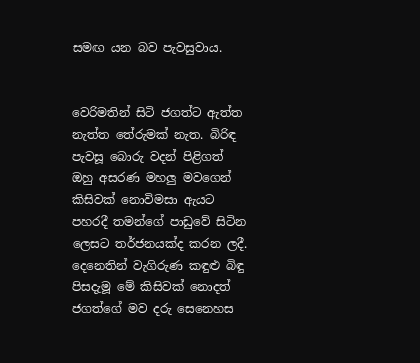සමඟ යන බව පැවසුවාය.


වෙරිමතින් සිටි ජගත්ට ඇත්ත නැත්ත තේරුමක් නැත. බිරිඳ පැවසූ බොරු වදන් පිළිගත් ඔහු අසරණ මහලු මවගෙන් කිසිවක් නොවිමසා ඇයට පහරදී තමන්ගේ පාඩුවේ සිටින ලෙසට තර්ජනයක්ද කරන ලදී. දෙනෙතින් වැගිරුණ කඳුළු බිඳු පිසදැමූ මේ කිසිවක් නොදත් ජගත්ගේ මව දරු සෙනෙහස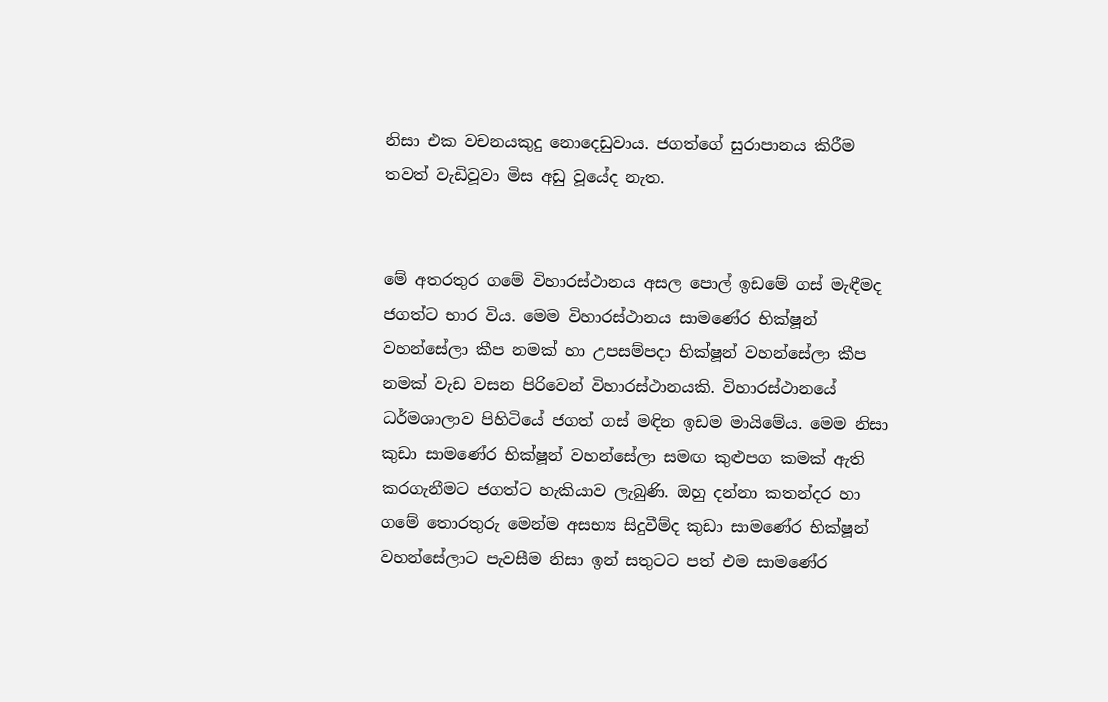නිසා එක වචනයකුදු නොදෙඩුවාය. ජගත්ගේ සුරාපානය කිරීම තවත් වැඩිවූවා මිස අඩු වූයේද නැත.


මේ අතරතුර ගමේ විහාරස්ථානය අසල පොල් ඉඩමේ ගස් මැඳීමද ජගත්ට භාර විය. මෙම විහාරස්ථානය සාමණේර භික්ෂූන් වහන්සේලා කීප නමක් හා උපසම්පද‌ා භික්ෂූන් වහන්සේලා කීප නමක් වැඩ වසන පිරිවෙන් විහාරස්ථානයකි. විහාරස්ථානයේ ධර්මශාලාව පිහිටියේ ජගත් ගස් මඳින ඉඩම මායිමේය. මෙම නිසා කුඩා සාමණේර භික්ෂූන් වහන්සේලා සමඟ කුළුපග කමක් ඇති කරගැනීමට ජගත්ට හැකියාව ලැබුණි. ඔහු දන්නා කතන්දර හා ගමේ තොරතුරු මෙන්ම අසභ්‍ය සිදුවීම්ද කුඩා සාමණේර භික්ෂූන් වහන්සේලාට පැවසීම නිසා ඉන් සතුටට පත් එම සාමණේර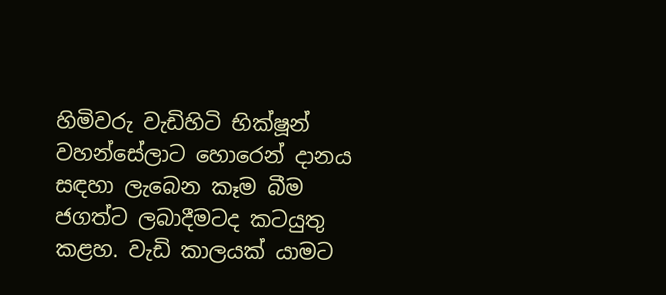හිමිවරු වැඩිහිටි භික්ෂූන් වහන්සේලාට හොරෙන් ද‌ානය සඳහා ලැබෙන කෑම බීම ජගත්ට ලබාදීමටද කටයුතු කළහ. වැඩි කාලයක් යාමට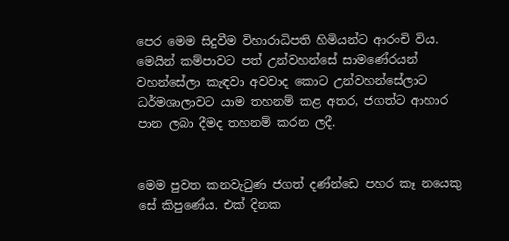පෙර මෙම සිදුවීම විහාරාධිපති හිමියන්ට ආරංචි විය. මෙයින් කම්පාවට පත් උන්වහන්සේ සාමණේරයන් වහන්සේලා කැඳවා අවවාද කොට උන්වහන්සේලාට ධර්මශාලාවට යාම තහනම් කළ අතර, ජගත්ට ආහාර පාන ලබා දීමද තහනම් කරන ලදී.


මෙම පුවත කනවැටුණ ජගත් දණ්න්ඩෙ පහර කෑ නයෙකු සේ කිපුණේය. එක් දිනක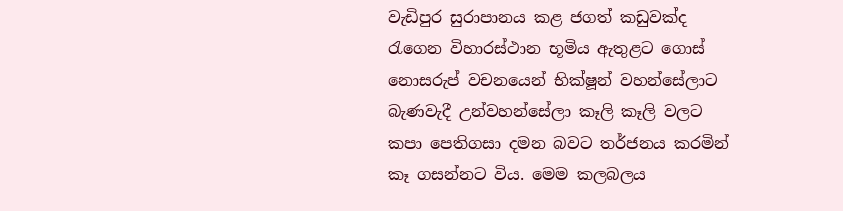වැඩිපුර සුරාපානය කළ ජගත් කඩුවක්ද රැගෙන විහාරස්ථාන භූමිය ඇතුළට ගොස් නොසරුප් වචනයෙන් භික්ෂූන් වහන්සේලාට බැණවැදී උන්වහන්සේලා කෑලි කෑලි වලට කපා පෙතිගසා දමන බවට තර්ජනය කරමින් කෑ ගසන්නට විය. මෙම කලබලය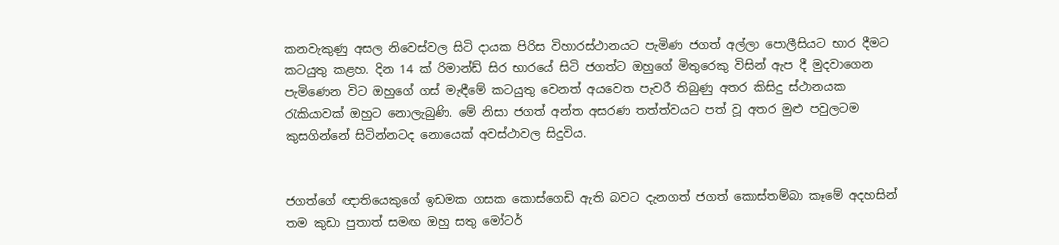කනවැකුණු අසල නිවෙස්වල සිටි ද‌ායක පිරිස විහාරස්ථානයට පැමිණ ජගත් අල්ලා පොලීසියට භාර දීමට කටයුතු කළහ. දින 14 ක් රිමාන්ඩ් සිර භාරයේ සිටි ජගත්ට ඔහුගේ මිතුරෙකු විසින් ඇප දී මුදවාගෙන පැමිණෙන විට ඔහුගේ ගස් මැඳීමේ කටයුතු වෙනත් අයවෙත පැවරී තිබුණු අතර කිසිදු ස්ථානයක රැකියාවක් ඔහුට නොලැබුණි. මේ නිසා ජගත් අන්ත අසරණ තත්ත්වයට පත් වූ අතර මුළු පවුලටම කුසගින්නේ සිටින්නටද නොයෙක් අවස්ථාවල සිදුවිය.


ජගත්ගේ ඥ‌ාතියෙකුගේ ඉඩමක ගසක කොස්ගෙඩි ඇති බවට දැනගත් ජගත් කොස්තම්බා කෑමේ අදහසින් තම කුඩා පුතාත් සමඟ ඔහු සතු මෝටර්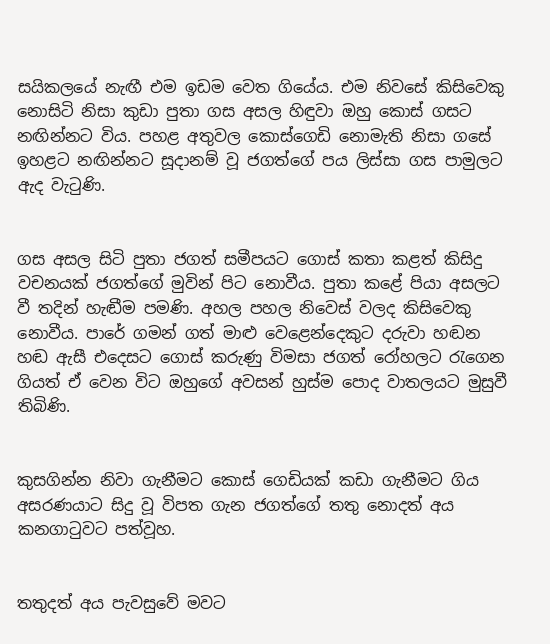සයිකලයේ නැඟී එම ඉඩම වෙත ගියේය. එම නිවසේ කිසිවෙකු නොසිටි නිසා කුඩා පුතා ගස අසල හිඳුවා ඔහු කොස් ගසට නඟින්නට විය. පහළ අතුවල කොස්ගෙඩි නොමැති නිසා ගසේ ඉහළට නඟින්නට සූදානම් වූ ජගත්ගේ පය ලිස්සා ගස පාමුලට ඇද වැටුණි.


ගස අසල සිටි පුතා ජගත් සමීපයට ගොස් කතා කළත් කිසිදු වචනයක් ජගත්ගේ මුවින් පිට නොවීය. පුතා කළේ පියා අසලට වී තදින් හැඬීම පමණි. අහල පහල නිවෙස් වලද කිසිවෙකු නොවීය. පාරේ ගමන් ගත් මාළු වෙළෙන්දෙකුට දරුවා හඬන හඬ ඇසී එදෙසට ගොස් කරුණු විමසා ජගත් රෝහලට රැගෙන ගියත් ඒ වෙන විට ඔහුගේ අවසන් හුස්ම පොද වාතලයට මුසුවී තිබිණි.


කුසගින්න නිවා ගැනීමට කොස් ගෙඩියක් කඩා ගැනීමට ගිය අසරණයාට සිදු වූ විපත ගැන ජගත්ගේ තතු නොදත් අය කනගාටුවට පත්වූහ.


තතුදත් අය පැවසුවේ මවට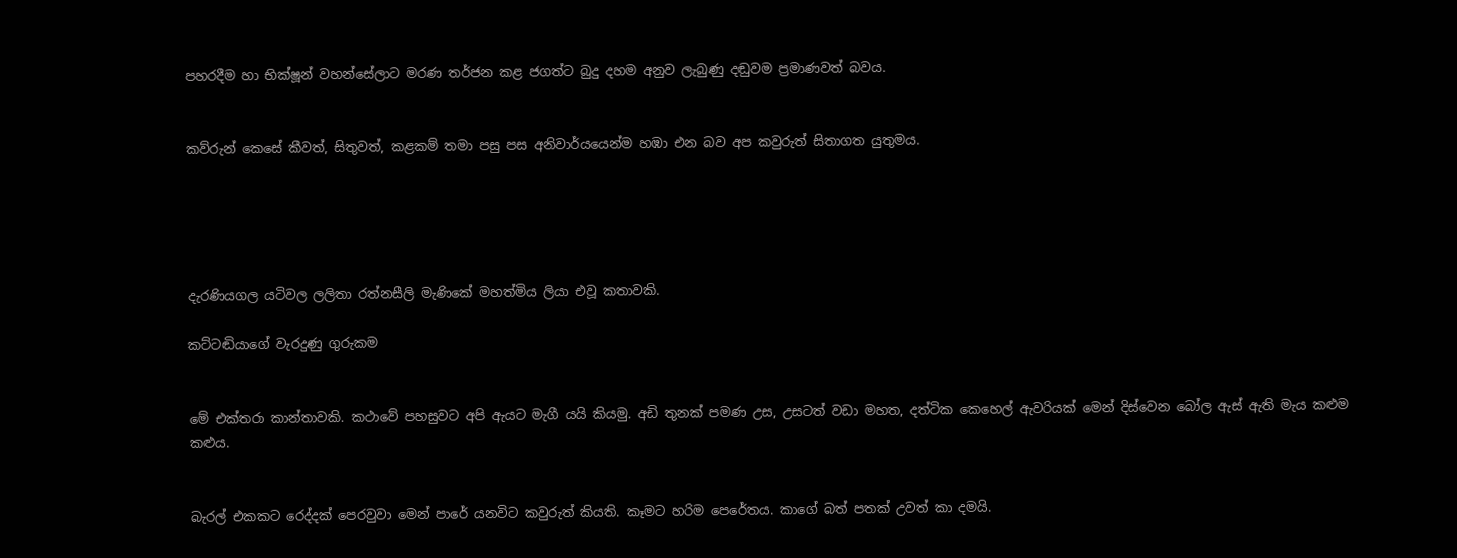පහරදීම හා භික්ෂූන් වහන්සේලාට මරණ තර්ජන කළ ජගත්ට බුදු දහම අනුව ලැබුණු දඬුවම ප්‍රමාණවත් බවය.


කව්රුන් කෙසේ කීවත්, සිතුවත්, කළකම් තමා පසු පස අනිවාර්යයෙන්ම හඹා එන බව අප කවුරුත් සිතාගත යුතුමය.





දැරණියගල යටිවල ලලිතා රත්නසීලි මැණිකේ මහත්මිය ලියා එවූ කතාවකි.

කට්ටඬියාගේ වැරදුණු ගුරුකම


මේ එක්තරා කාන්තාවකි. කථාවේ පහසුවට අපි ඇයට මැගී යයි කියමු. අඩි තුනක් පමණ උස, උසටත් වඩා මහත, දත්ටික කෙහෙල් ඇවරියක් මෙන් දිස්වෙන බෝල ඇස් ඇති මැය කළුම කළුය.


බැරල් එකකට රෙද්දක් පෙරවුවා මෙන් පාරේ යනවිට කවුරුත් කියති. කෑමට හරිම පෙරේතය. කාගේ බත් පතක් උවත් කා දමයි.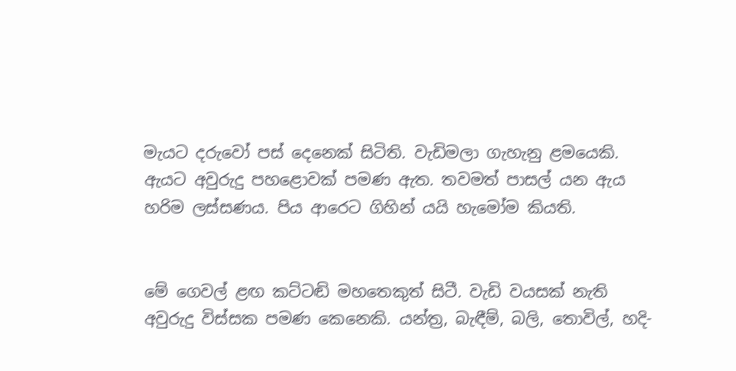මැයට දරුවෝ පස් දෙනෙක් සිටිති. වැඩිමලා ගැහැනු ළමයෙකි. ඇයට අවුරුදු පහළොවක් පමණ ඇත. තවමත් පාසල් යන ඇය හරිම ලස්සණය. පිය ආරෙට ගිහින් යයි හැමෝම කියති.


මේ ගෙවල් ළඟ කට්ටඬි මහතෙකුත් සිටී. වැඩි වයසක් නැති අවුරුදු විස්සක පමණ කෙනෙකි. යන්ත්‍ර, බැඳීම්, බලි, තොවිල්, හදි-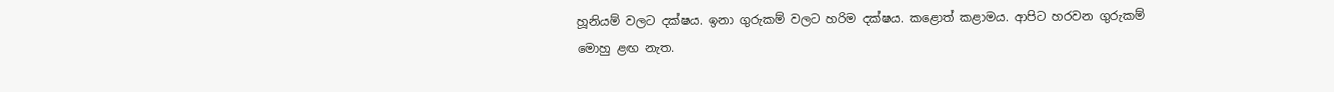හූනියම් වලට දක්ෂය. ඉනා ගුරුකම් වලට හරිම දක්ෂය. කළොත් කළාමය. ආපිට හරවන ගුරුකම් මොහු ළඟ නැත.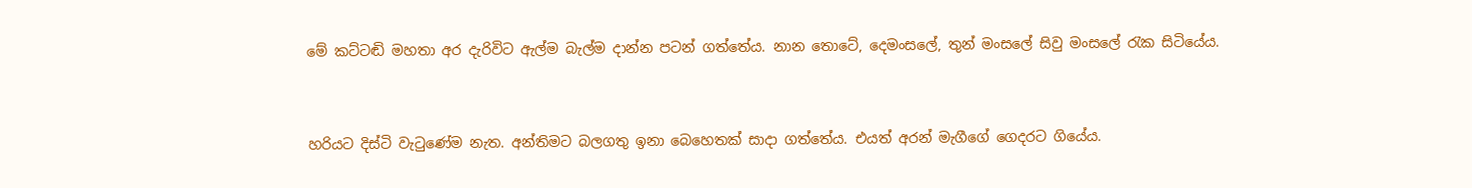මේ කට්ටඬි මහතා අර දැරිවිට ඇල්ම බැල්ම ද‌ාන්න පටන් ගත්තේය. නාන තොටේ, දෙමංසලේ, තුන් මංසලේ සිවු මංසලේ රැක සිටියේය.


හරියට දිස්ටි වැටුණේම නැත. අන්තිමට බලගතු ඉනා බෙහෙතක් සාද‌ා ගත්තේය. එයත් අරන් මැගීගේ ගෙදරට ගියේය.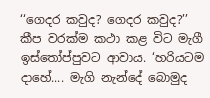‘‘ගෙදර කවුද? ගෙදර කවුද?’’ කීප වරක්ම කථා කළ විට මැගී ඉස්තෝප්පුවට ආවාය. ‘හරියටම දාහේ.... මැගි නැන්දේ බොමුද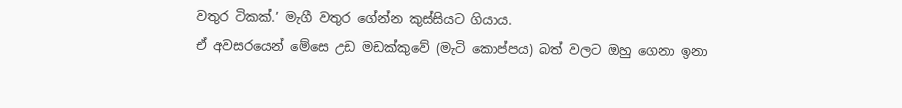වතුර ටිකක්.’ මැගී වතුර ගේන්න කුස්සියට ගියාය.
ඒ අවසරයෙන් මේසෙ උඩ මඩක්කුවේ (මැටි කොප්පය) බත් වලට ඔහු ගෙනා ඉනා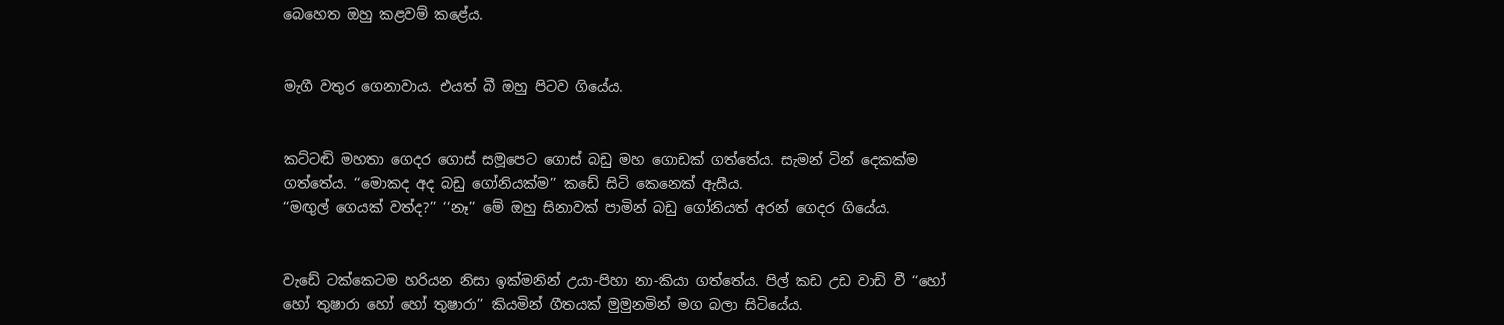බෙහෙත ඔහු කළවම් කළේය.


මැගී වතුර ගෙනාවාය. එයත් බී ඔහු පිටව ගියේය.


කට්ටඬි මහතා ගෙදර ගොස් සමූපෙට ගොස් බඩු මහ ගොඩක් ගත්තේය. සැමන් ටින් දෙකක්ම ගත්තේය. ‘‘මොකද අද බඩු ගෝනියක්ම’’ කඩේ සිටි කෙනෙක් ඇසීය.
‘‘මඟුල් ගෙයක් වත්ද?’’ ‘‘නෑ’’ මේ ඔහු සිනාවක් පාමින් බඩු ගෝනියත් අරන් ගෙදර ගියේය.


වැඩේ ටක්කෙටම හරියන නිසා ඉක්මනින් උයා-පිහා නා-කියා ගත්තේය. පිල් කඩ උඩ වාඩි වී ‘‘හෝ හෝ තුෂාරා හෝ හෝ තුෂාරා’’ කියමින් ගීතයක් මුමුනමින් මග බලා සිටියේය.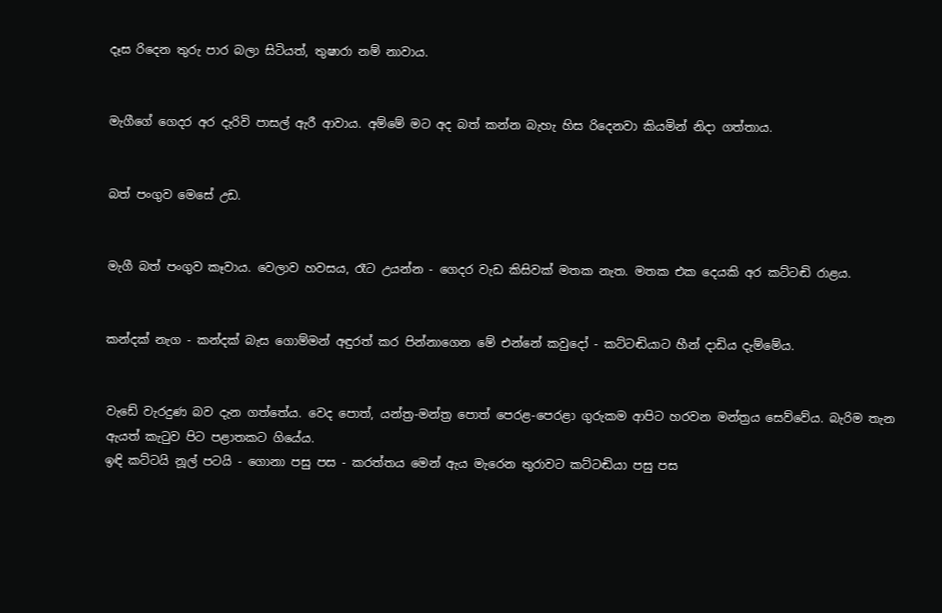දෑස රිදෙන තුරු පාර බලා සිටියත්, තුෂාරා නම් නාවාය.


මැගීගේ ගෙදර අර දැරිවි පාසල් ඇරී ආවාය. අම්මේ මට අද බත් කන්න බැහැ හිස රිදෙනවා කියමින් නිදා ගත්තාය.


බත් පංගුව මෙසේ උඩ.


මැගී බත් පංගුව කෑවාය. වෙලාව හවසය, රෑට උයන්න - ගෙදර වැඩ කිසිවක් මතක නැත. මතක එක දෙයකි අර කට්ටඬි රාළය.


කන්දක් නැග - කන්දක් බැස ගොම්මන් අඳුරත් කර පින්නාගෙන මේ එන්නේ කවුදෝ - කට්ටඬියාට හීන් දාඩිය දැම්මේය.


වැඩේ වැරදුණ බව දැන ගත්තේය. වෙද පොත්, යන්ත්‍ර-මන්ත්‍ර පොත් පෙරළ-පෙරළා ගුරුකම ආපිට හරවන මන්ත්‍රය සෙව්වේය. බැරිම තැන ඇයත් කැටුව පිට පළාතකට ගියේය.
ඉඳි කට්ටයි නූල් පටයි - ගොනා පසු පස - කරත්තය මෙන් ඇය මැරෙන තුරාවට කට්ටඬියා පසු පස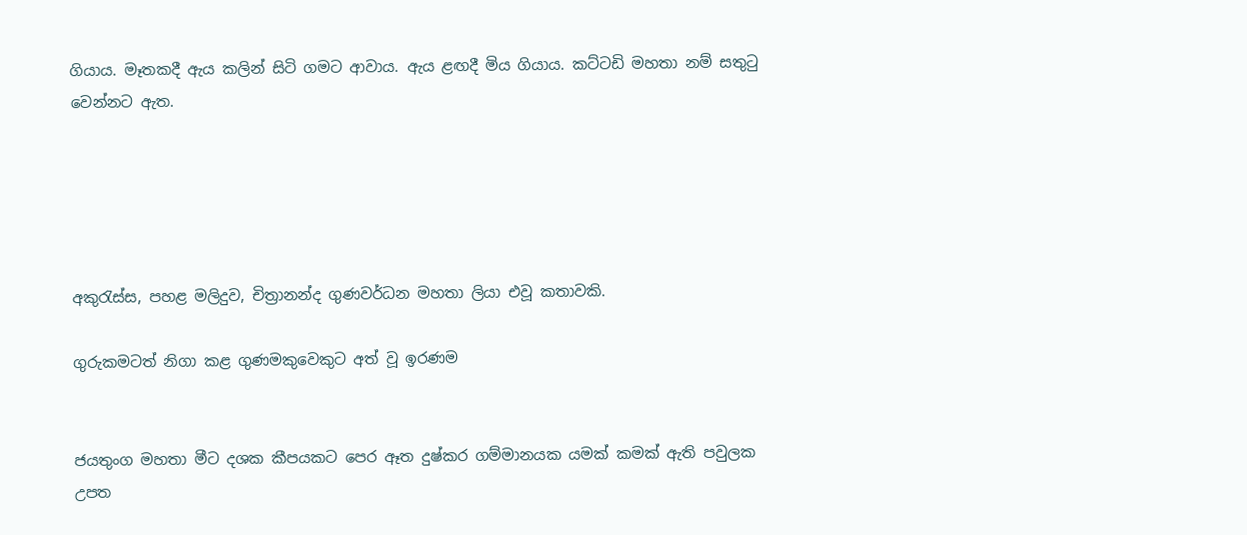ගියාය. මෑතකදී ඇය කලින් සිටි ගමට ආවාය. ඇය ළඟදී මිය ගියාය. කට්ටඩි මහතා නම් සතුටු වෙන්නට ඇත.





අකුරැස්ස, පහළ මලිදුව, චිත්‍රානන්ද ගුණවර්ධන මහතා ලියා එවූ කතාවකි.

ගුරුකමටත් නිගා කළ ගුණමකුවෙකුට අත් වූ ඉරණම


ජයතුංග මහතා මීට දශක කීපයකට පෙර ඈත දුෂ්කර ගම්මානයක යමක් කමක් ඇති පවුලක උපත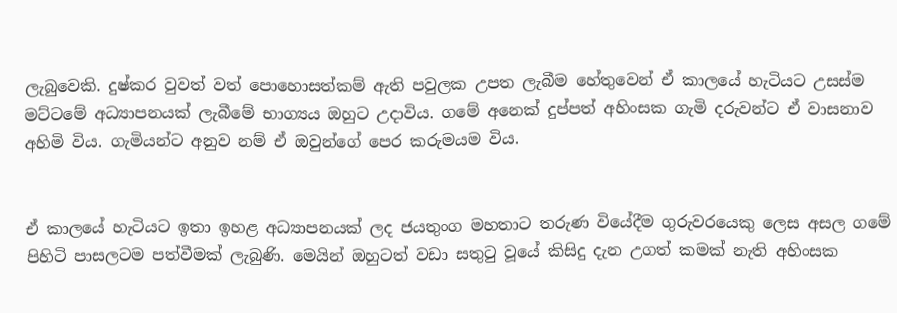ලැබුවෙකි. දුෂ්කර වුවත් වත් පොහොසත්කම් ඇති පවුලක උපත ලැබීම හේතුවෙන් ඒ කාලයේ හැටියට උසස්ම මට්ටමේ අධ්‍යාපනයක් ලැබීමේ භාග්‍යය ඔහුට උද‌ාවිය. ගමේ අනෙක් දුප්පත් අහිංසක ගැමි දරුවන්ට ඒ වාසනාව අහිමි විය. ගැමියන්ට අනුව නම් ඒ ඔවුන්ගේ පෙර කරුමයම විය.


ඒ කාලයේ හැටියට ඉතා ඉහළ අධ්‍යාපනයක් ලද ජයතුංග මහතාට තරුණ වියේදීම ගුරුවරයෙකු ලෙස අසල ගමේ පිහිටි පාසලටම පත්වීමක් ලැබුණි. මෙයින් ඔහුටත් වඩා සතුටු වූයේ කිසිදු දැන උගත් කමක් නැති අහිංසක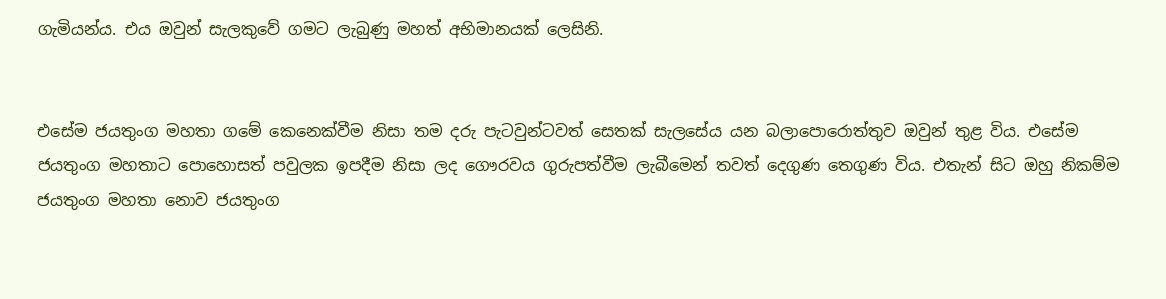ගැමියන්ය. එය ඔවුන් සැලකුවේ ගමට ලැබුණු මහත් අභිමානයක් ලෙසිනි.


එසේම ජයතුංග මහතා ගමේ කෙනෙක්වීම නිසා තම දරු පැටවුන්ටවත් සෙතක් සැලසේය යන බලාපොරොත්තුව ඔවුන් තුළ විය. එසේම ජයතුංග මහතාට පොහොසත් පවුලක ඉපදීම නිසා ලද ගෞරවය ගුරුපත්වීම ලැබීමෙන් තවත් දෙගුණ තෙගුණ විය. එතැන් සිට ඔහු නිකම්ම ජයතුංග මහතා නොව ජයතුංග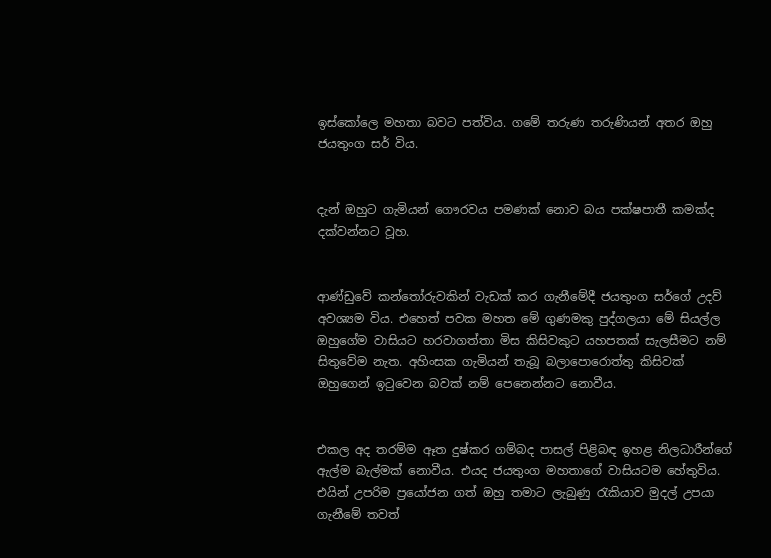ඉස්කෝලෙ මහතා බවට පත්විය. ගමේ තරුණ තරුණියන් අතර ඔහු ජයතුංග සර් විය.


දැන් ඔහුට ගැමියන් ගෞරවය පමණක් නොව බය පක්ෂපාතී කමක්ද දක්වන්නට වූහ.


ආණ්ඩුවේ කන්තෝරුවකින් වැඩක් කර ගැනීමේදී ජයතුංග සර්ගේ උදව් අවශ්‍යම විය. එහෙත් පවක මහත මේ ගුණමකු පුද්ගලයා මේ සියල්ල ඔහුගේම වාසියට හරවාගත්තා මිස කිසිවකුට යහපතක් සැලසීමට නම් සිතුවේම නැත. අහිංසක ගැමියන් තැබූ බලාපොරොත්තු කිසිවක් ඔහුගෙන් ඉටුවෙන බවක් නම් පෙනෙන්නට නොවීය.


එකල අද තරම්ම ඈත දුෂ්කර ගම්බද පාසල් පිළිබඳ ඉහළ නිලධාරීන්ගේ ඇල්ම බැල්මක් නොවීය. එයද ජයතුංග මහතාගේ වාසියටම හේතුවිය. එයින් උපරිම ප්‍රයෝජන ගත් ඔහු තමාට ලැබුණු රැකියාව මුදල් උපයා ගැනීමේ තවත්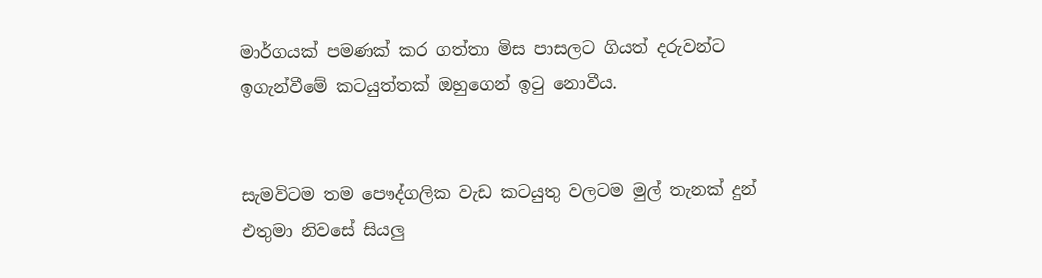මාර්ගයක් පමණක් කර ගත්තා මිස පාසලට ගියත් දරුවන්ට ඉගැන්වීමේ කටයුත්තක් ඔහුගෙන් ඉටු නොවීය.


සැමවිටම තම පෞද්ගලික වැඩ කටයුතු වලටම මුල් තැනක් දුන් එතුමා නිවසේ සියලු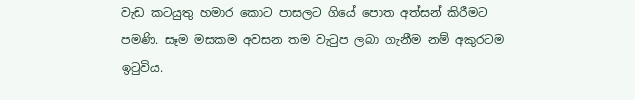වැඩ කටයුතු හමාර කොට පාසලට ගියේ පොත අත්සන් කිරීමට පමණි. සෑම මසකම අවසන තම වැටුප ලබා ගැනීම නම් අකුරටම ඉටුවිය.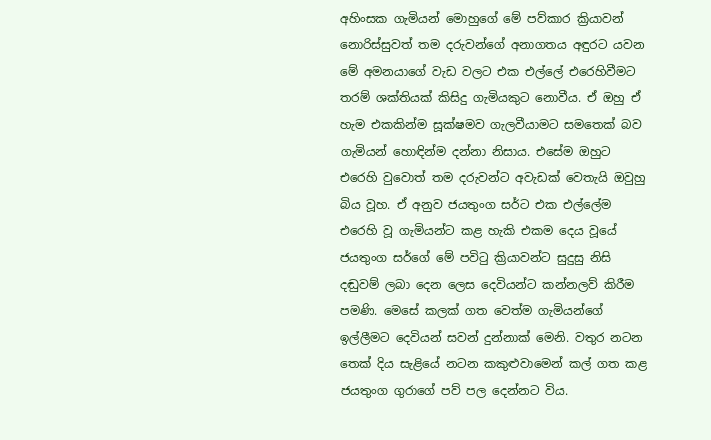අහිංසක ගැමියන් මොහුගේ මේ පව්කාර ක්‍රියාවන් නොරිස්සුවත් තම දරුවන්ගේ අනාගතය අඳුරට යවන මේ අමනයාගේ වැඩ වලට එක එල්ලේ එරෙහිවීමට තරම් ශක්තියක් කිසිදු ගැමියකුට නොවීය. ඒ ඔහු ඒ හැම එකකින්ම සූක්ෂමව ගැලවීයාමට සමතෙක් බව ගැමියන් හොඳින්ම දන්නා නිසාය. එසේම ඔහුට එරෙහි වුවොත් තම දරුවන්ට අවැඩක් වෙතැයි ඔවුහු බිය වූහ. ඒ අනුව ජයතුංග සර්ට එක එල්ලේම එරෙහි වූ ගැමියන්ට කළ හැකි එකම දෙය වූයේ ජයතුංග සර්ගේ මේ පවිටු ක්‍රියාවන්ට සුදුසු නිසි දඬුවම් ලබා දෙන ලෙස දෙවියන්ට කන්නලව් කිරීම පමණි. මෙසේ කලක් ගත වෙත්ම ගැමියන්ගේ ඉල්ලීමට දෙවියන් සවන් දුන්නාක් මෙනි. වතුර නටන තෙක් දිය සැළියේ නටන කකුළුවාමෙන් කල් ගත කළ ජයතුංග ගුරාගේ පව් පල දෙන්නට විය.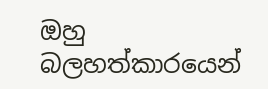ඔහු බලහත්කාරයෙන්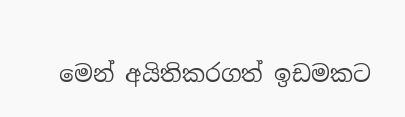මෙන් අයිතිකරගත් ඉඩමකට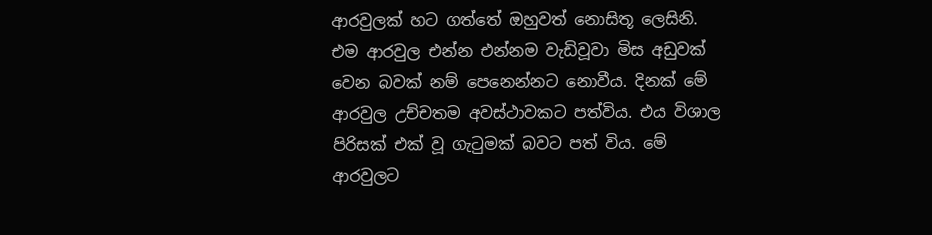ආරවුලක් හට ගත්තේ ඔහුවත් නොසිතූ ලෙසිනි. එම ආරවුල එන්න එන්නම වැඩිවූවා මිස අඩුවක් වෙන බවක් නම් පෙනෙන්නට නොවීය. දිනක් මේ ආරවුල උච්චතම අවස්ථාවකට පත්විය. එය විශාල පිරිසක් එක් වූ ගැටුමක් බවට පත් විය. මේ ආරවුලට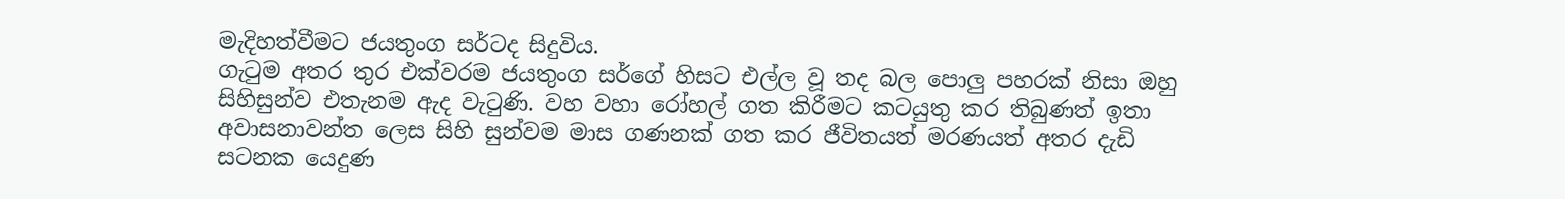මැදිහත්වීමට ජයතුංග සර්ටද සිදුවිය.
ගැටුම අතර තුර එක්වරම ජයතුංග සර්ගේ හිසට එල්ල වූ තද බල පොලු පහරක් නිසා ඔහු සිහිසුන්ව එතැනම ඇද වැටුණි. වහ වහා රෝහල් ගත කිරීමට කටයුතු කර තිබුණත් ඉතා අවාසනාවන්ත ලෙස සිහි සුන්වම මාස ගණනක් ගත කර ජීවිතයත් මරණයත් අතර දැඩි සටනක යෙදුණ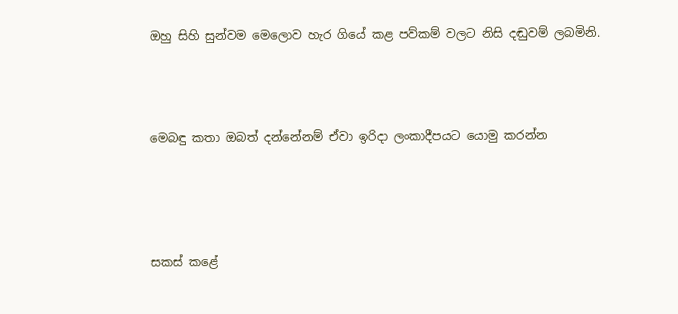ඔහු සිහි සුන්වම මෙලොව හැර ගියේ කළ පව්කම් වලට නිසි දඬුවම් ලබමිනි.




මෙබඳු කතා ඔබත් දන්නේනම් ඒවා ඉරිද‌ා ලංකාදීපයට යොමු කරන්න





සකස් කළේ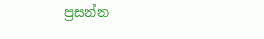ප්‍රසන්න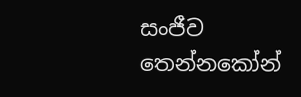සංජීව තෙන්නකෝන්